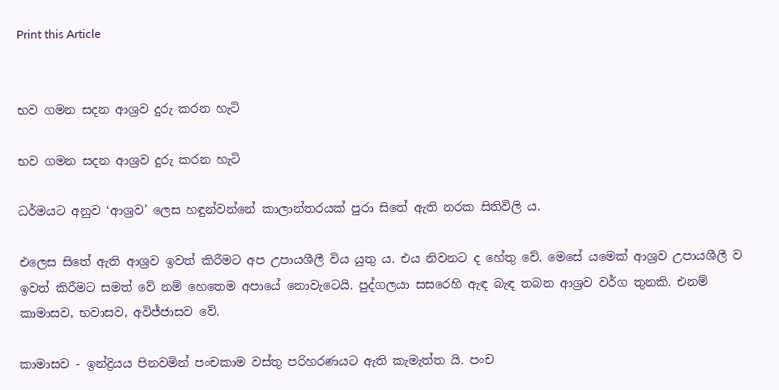Print this Article


භව ගමන සදන ආශ්‍රව දුරු කරන හැටි

භව ගමන සදන ආශ්‍රව දුරු කරන හැටි

ධර්මයට අනුව ‘ආශ්‍රව’ ලෙස හඳුන්වන්නේ කාලාන්තරයක් පුරා සිතේ ඇති නරක සිතිවිලි ය.

එලෙස සිතේ ඇති ආශ්‍රව ඉවත් කිරීමට අප උපායශීලී විය යුතු ය. එය නිවනට ද හේතු වේ. මෙසේ යමෙක් ආශ්‍රව උපායශීලී ව ඉවත් කිරීමට සමත් වේ නම් හෙතෙම අපායේ නොවැටෙයි. පුද්ගලයා සසරෙහි ඇඳ බැඳ තබන ආශ්‍රව වර්ග තුනකි. එනම් කාමාසව, භවාසව, අවිජ්ජාසව වේ.

කාමාසව - ඉන්ද්‍රියය පිනවමින් පංචකාම වස්තු පරිහරණයට ඇති කැමැත්ත යි. පංච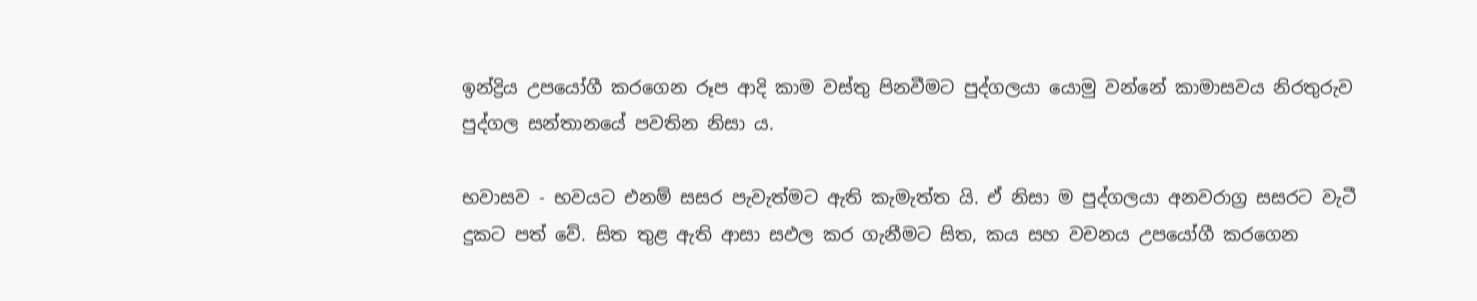ඉන්ද්‍රිය උපයෝගී කරගෙන රූප ආදි කාම වස්තු පිනවීමට පුද්ගලයා යොමු වන්නේ කාමාසවය නිරතුරුව පුද්ගල සන්තානයේ පවතින නිසා ය.

භවාසව - භවයට එනම් සසර පැවැත්මට ඇති කැමැත්ත යි. ඒ නිසා ම පුද්ගලයා අනවරාග්‍ර සසරට වැටී දුකට පත් වේ. සිත තුළ ඇති ආසා සඵල කර ගැනීමට සිත, කය සහ වචනය උපයෝගී කරගෙන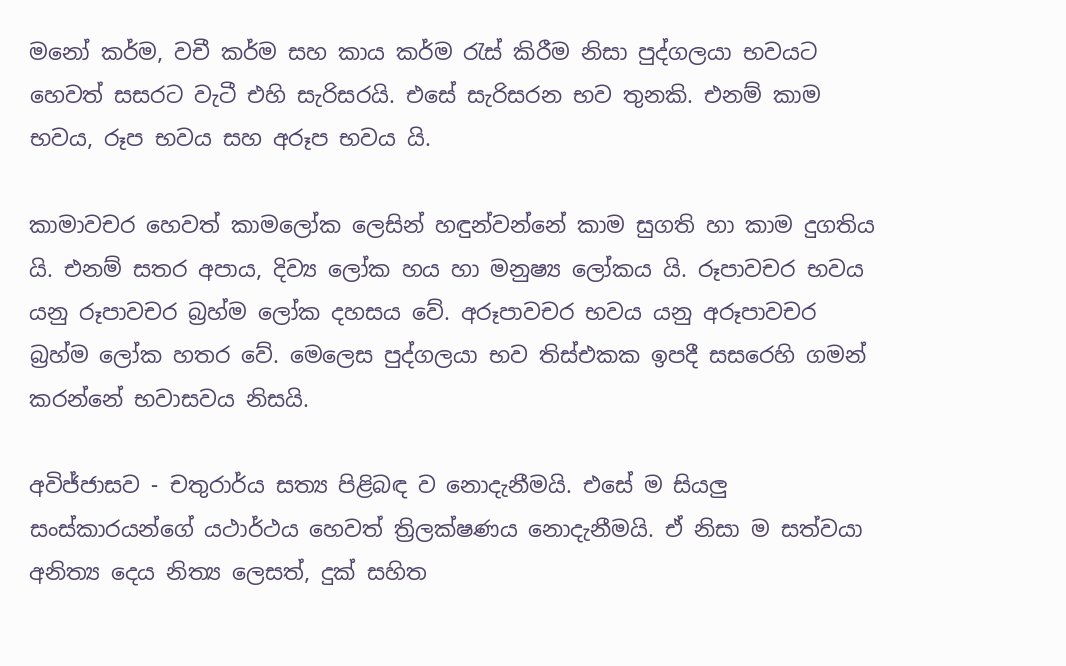මනෝ කර්ම, වචී කර්ම සහ කාය කර්ම රැස් කිරීම නිසා පුද්ගලයා භවයට හෙවත් සසරට වැටී එහි සැරිසරයි. එසේ සැරිසරන භව තුනකි. එනම් කාම භවය, රූප භවය සහ අරූප භවය යි.

කාමාවචර හෙවත් කාමලෝක ලෙසින් හඳුන්වන්නේ කාම සුගති හා කාම දුගතිය යි. එනම් සතර අපාය, දිව්‍ය ලෝක හය හා මනුෂ්‍ය ලෝකය යි. රූපාවචර භවය යනු රූපාවචර බ්‍රහ්ම ලෝක දහසය වේ. අරූපාවචර භවය යනු අරූපාවචර බ්‍රහ්ම ලෝක හතර වේ. මෙලෙස පුද්ගලයා භව තිස්එකක ඉපදී සසරෙහි ගමන් කරන්නේ භවාසවය නිසයි.

අවිජ්ජාසව - චතුරාර්ය සත්‍ය පිළිබඳ ව නොදැනීමයි. එසේ ම සියලු සංස්කාරයන්ගේ යථාර්ථය හෙවත් ත්‍රිලක්ෂණය නොදැනීමයි. ඒ නිසා ම සත්වයා අනිත්‍ය දෙය නිත්‍ය ලෙසත්, දුක් සහිත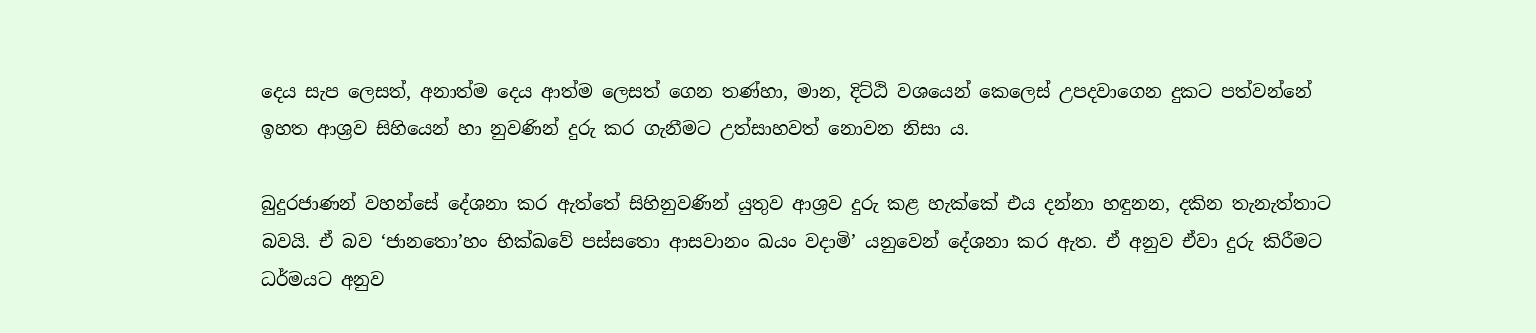දෙය සැප ලෙසත්, අනාත්ම දෙය ආත්ම ලෙසත් ගෙන තණ්හා, මාන, දිට්ඨි වශයෙන් කෙලෙස් උපදවාගෙන දුකට පත්වන්නේ ඉහත ආශ්‍රව සිහියෙන් හා නුවණින් දුරු කර ගැනීමට උත්සාහවත් නොවන නිසා ය.

බුදුරජාණන් වහන්සේ දේශනා කර ඇත්තේ සිහිනුවණින් යුතුව ආශ්‍රව දුරු කළ හැක්කේ එය දන්නා හඳුනන, දකින තැනැත්තාට බවයි. ඒ බව ‘ජානතො’හං භික්ඛවේ පස්සතො ආසවානං ඛයං වදාමි’ යනුවෙන් දේශනා කර ඇත. ඒ අනුව ඒවා දුරු කිරීමට ධර්මයට අනුව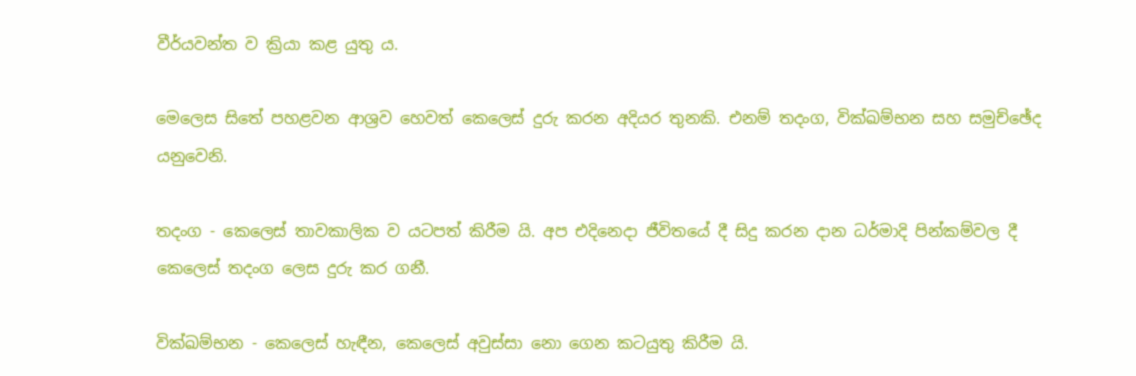වීර්යවන්ත ව ක්‍රියා කළ යුතු ය.

මෙලෙස සිතේ පහළවන ආශ්‍රව හෙවත් කෙලෙස් දුරු කරන අදියර තුනකි. එනම් තදංග, වික්ඛම්භන සහ සමුච්ඡේද යනුවෙනි.

තදංග - කෙලෙස් තාවකාලික ව යටපත් කිරීම යි. අප එදිනෙදා ජීවිතයේ දී සිදු කරන දාන ධර්මාදි පින්කම්වල දී කෙලෙස් තදංග ලෙස දුරු කර ගනී.

වික්ඛම්භන - කෙලෙස් හැඳීන, කෙලෙස් අවුස්සා නො ගෙන කටයුතු කිරීම යි.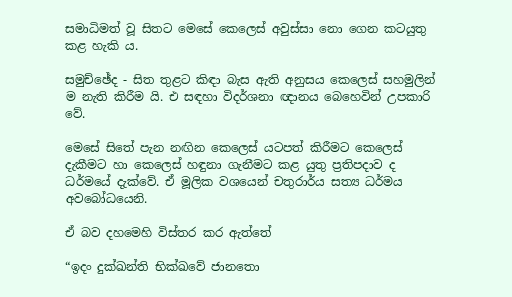සමාධිමත් වූ සිතට මෙසේ කෙලෙස් අවුස්සා නො ගෙන කටයුතු කළ හැකි ය.

සමුච්ඡේද - සිත තුළට කිඳා බැස ඇති අනුසය කෙලෙස් සහමුලින් ම නැති කිරීම යි. එ සඳහා විදර්ශනා ඥානය බෙහෙවින් උපකාරි වේ.

මෙසේ සිතේ පැන නඟින කෙලෙස් යටපත් කිරීමට කෙලෙස් දැකීමට හා කෙලෙස් හඳුනා ගැනීමට කළ යුතු ප්‍රතිපදාව ද ධර්මයේ දැක්වේ. ඒ මූලික වශයෙන් චතුරාර්ය සත්‍ය ධර්මය අවබෝධයෙනි.

ඒ බව දහමෙහි විස්තර කර ඇත්තේ

“ඉදං දුක්ඛන්ති භික්ඛවේ ජානතො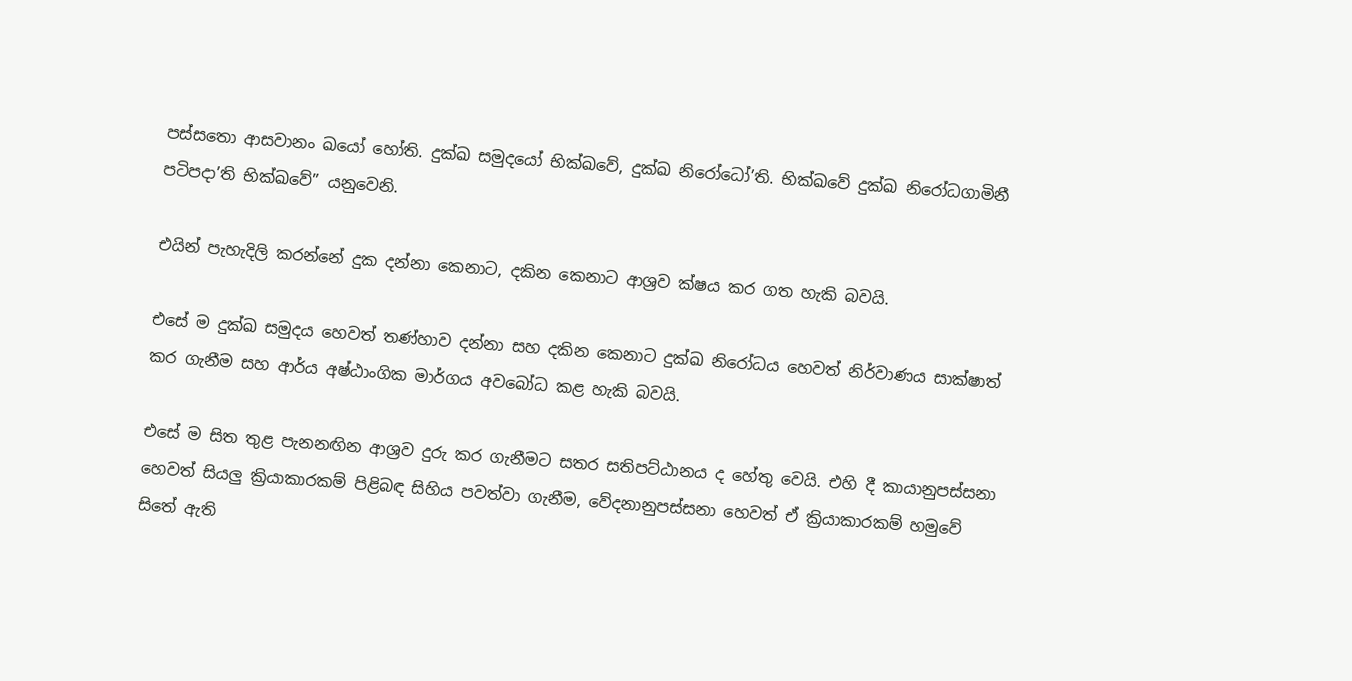පස්සතො ආසවානං ඛයෝ හෝති. දුක්ඛ සමුදයෝ භික්ඛවේ, දුක්ඛ නිරෝධෝ’ති. භික්ඛවේ දුක්ඛ නිරෝධගාමිනී පටිපදා’ති භික්ඛවේ” යනුවෙනි.

එයින් පැහැදිලි කරන්නේ දුක දන්නා කෙනාට, දකින කෙනාට ආශ්‍රව ක්ෂය කර ගත හැකි බවයි.

එසේ ම දුක්ඛ සමුදය හෙවත් තණ්හාව දන්නා සහ දකින කෙනාට දුක්ඛ නිරෝධය හෙවත් නිර්වාණය සාක්ෂාත් කර ගැනීම සහ ආර්ය අෂ්ඨාංගික මාර්ගය අවබෝධ කළ හැකි බවයි.

එසේ ම සිත තුළ පැනනඟින ආශ්‍රව දුරු කර ගැනීමට සතර සතිපට්ඨානය ද හේතු වෙයි. එහි දී කායානුපස්සනා හෙවත් සියලු ක්‍රියාකාරකම් පිළිබඳ සිහිය පවත්වා ගැනීම, වේදනානුපස්සනා හෙවත් ඒ ක්‍රියාකාරකම් හමුවේ සිතේ ඇති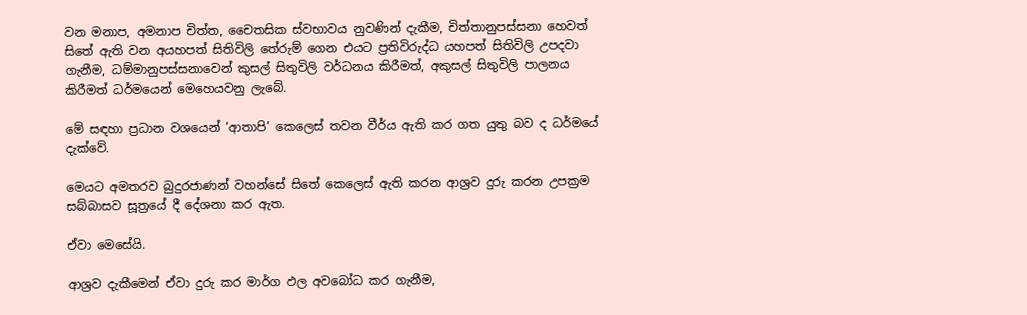වන මනාප, අමනාප චිත්ත, චෛතසික ස්වභාවය නුවණින් දැකීම, චිත්තානුපස්සනා හෙවත් සිතේ ඇති වන අයහපත් සිතිවිලි තේරුම් ගෙන එයට ප්‍රතිවිරුද්ධ යහපත් සිතිවිලි උපදවා ගැනීම, ධම්මානුපස්සනාවෙන් කුසල් සිතුවිලි වර්ධනය කිරීමත්, අකුසල් සිතුවිලි පාලනය කිරීමත් ධර්මයෙන් මෙහෙයවනු ලැබේ.

මේ සඳහා ප්‍රධාන වශයෙන් ‘ආතාපි’ කෙලෙස් තවන වීර්ය ඇති කර ගත යුතු බව ද ධර්මයේ දැක්වේ.

මෙයට අමතරව බුදුරජාණන් වහන්සේ සිතේ කෙලෙස් ඇති කරන ආශ්‍රව දුරු කරන උපක්‍රම සබ්බාසව සූත්‍රයේ දී දේශනා කර ඇත.

ඒවා මෙසේයි.

ආශ්‍රව දැකීමෙන් ඒවා දුරු කර මාර්ග ඵල අවබෝධ කර ගැනීම,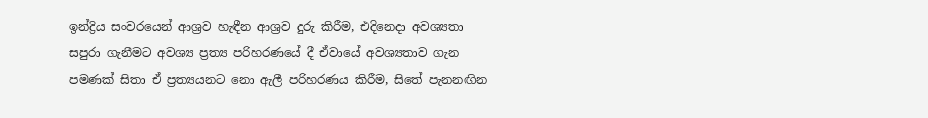ඉන්ද්‍රිය සංවරයෙන් ආශ්‍රව හැඳීන ආශ්‍රව දුරු කිරීම, එදිනෙදා අවශ්‍යතා සපුරා ගැනීමට අවශ්‍ය ප්‍රත්‍ය පරිහරණයේ දී ඒවායේ අවශ්‍යතාව ගැන පමණක් සිතා ඒ ප්‍රත්‍යයනට නො ඇලී පරිහරණය කිරීම, සිතේ පැනනඟින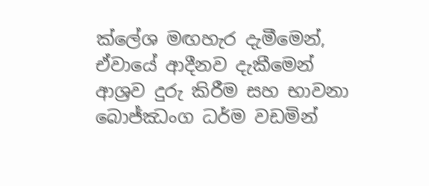ක්ලේශ මඟහැර දැමීමෙන්, ඒවායේ ආදීනව දැකීමෙන් ආශ්‍රව දුරු කිරීම සහ භාවනා බොජ්ඣංග ධර්ම වඩමින්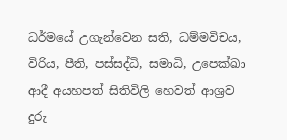ධර්මයේ උගැන්වෙන සති, ධම්මවිචය, විරිය, පීති, පස්සද්ධි, සමාධි, උපෙක්ඛා ආදී අයහපත් සිතිවිලි හෙවත් ආශ්‍රව දුරු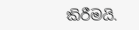කිරීමයි.